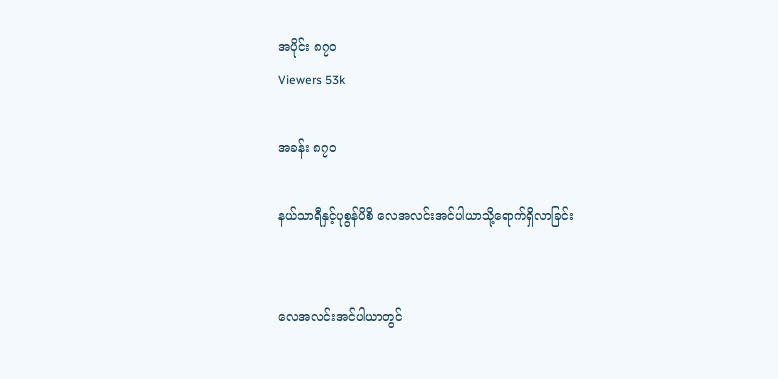အပိုင်း ၈၇၀
Viewers 53k

အခန်း ၈၇၀

နယ်သာရီနှင့်ပုစွန်ပိစိ လေအလင်းအင်ပါယာသို့ရောက်ရှိလာခြင်း


လေအလင်းအင်ပါယာတွင်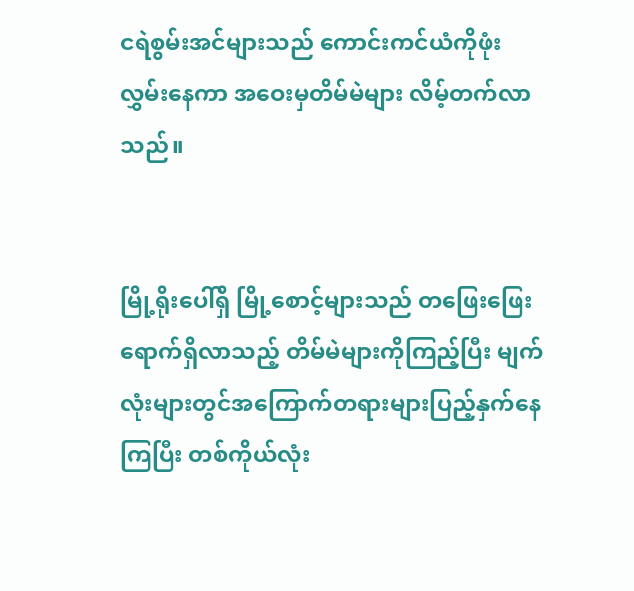ငရဲစွမ်းအင်များသည် ကောင်းကင်ယံကိုဖုံးလွှမ်းနေကာ အဝေးမှတိမ်မဲများ လိမ့်တက်လာသည်။


မြို့ရိုးပေါ်ရှိ မြို့စောင့်များသည် တဖြေးဖြေးရောက်ရှိလာသည့် တိမ်မဲများကိုကြည့်ပြီး မျက်လုံးများတွင်အကြောက်တရားများပြည့်နှက်နေကြပြီး တစ်ကိုယ်လုံး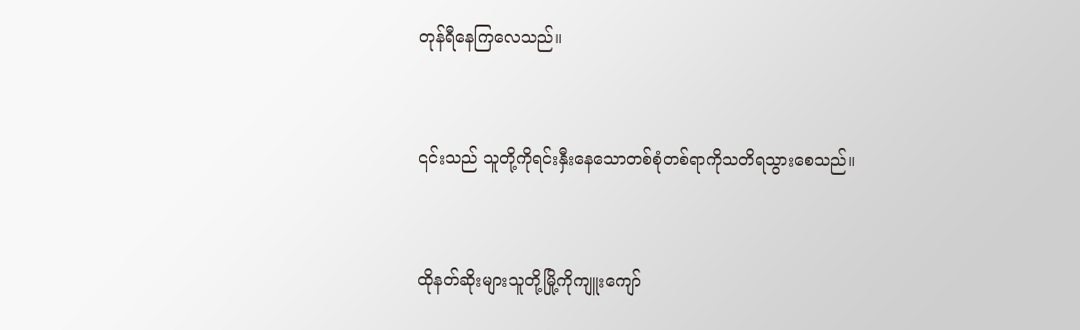တုန်ရီနေကြလေသည်။


၎င်းသည် သူတို့ကိုရင်းနှီးနေသောတစ်စုံတစ်ရာကိုသတိရသွားစေသည်။


ထိုနတ်ဆိုးများသူတို့မြို့ကိုကျူးကျော်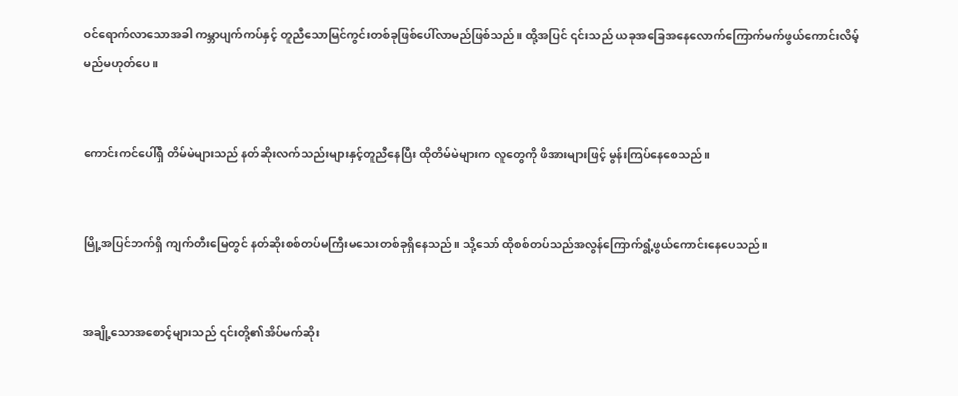ဝင်ရောက်လာသောအခါ ကမ္ဘာပျက်ကပ်နှင့် တူညီသောမြင်ကွင်းတစ်ခုဖြစ်ပေါ်လာမည်ဖြစ်သည်။ ထို့အပြင် ၎င်းသည် ယခုအခြေအနေလောက်ကြောက်မက်ဖွယ်ကောင်းလိမ့်မည်မဟုတ်ပေ။


ကောင်းကင်ပေါ်ရှိ တိမ်မဲများသည် နတ်ဆိုးလက်သည်းများနှင့်တူညီနေပြီး ထိုတိမ်မဲများက လူတွေကို ဖိအားများဖြင့် မွန်းကြပ်နေစေသည်။


မြို့အပြင်ဘက်ရှိ ကျက်တီးမြေတွင် နတ်ဆိုးစစ်တပ်မကြီးမသေးတစ်ခုရှိနေသည်။ သို့သော် ထိုစစ်တပ်သည်အလွန်ကြောက်ရွံ့ဖွယ်ကောင်းနေပေသည်။


အချို့သောအစောင့်များသည် ၎င်းတို့၏အိပ်မက်ဆိုး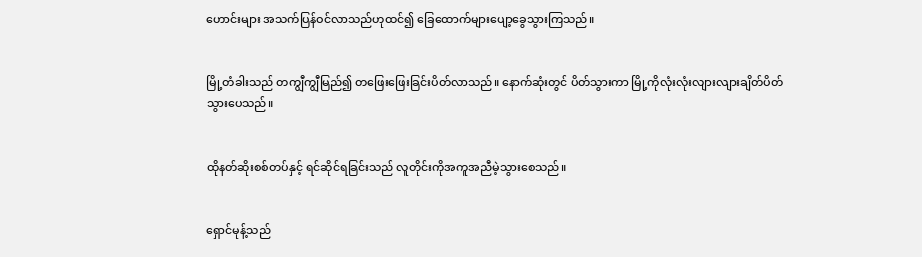ဟောင်းများ အသက်ပြန်ဝင်လာသည်ဟုထင်၍ ခြေထောက်များပျော့ခွေသွားကြသည်။


မြို့တံခါးသည် တကျွီကျွီမြည်၍ တဖြေးဖြေးခြင်းပိတ်လာသည်။ နောက်ဆုံးတွင် ပိတ်သွားကာ မြို့ကိုလုံးလုံးလျားလျားချိတ်ပိတ်သွားပေသည်။


ထိုနတ်ဆိုးစစ်တပ်နှင့် ရင်ဆိုင်ရခြင်းသည် လူတိုင်းကိုအကူအညီမဲ့သွားစေသည်။


ရှောင်မုန့်သည်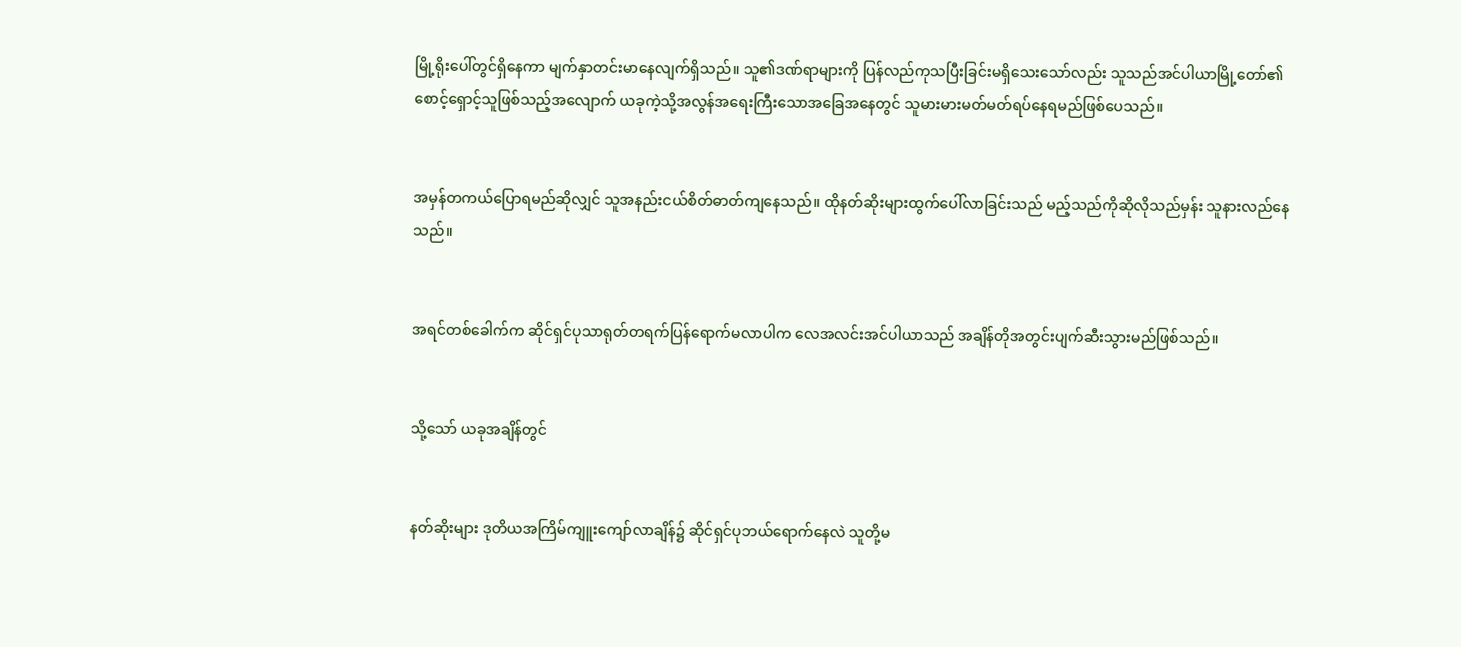မြို့ရိုးပေါ်တွင်ရှိနေကာ မျက်နှာတင်းမာနေလျက်ရှိသည်။ သူ၏ဒဏ်ရာများကို ပြန်လည်ကုသပြီးခြင်းမရှိသေးသော်လည်း သူသည်အင်ပါယာမြို့တော်၏စောင့်ရှောင့်သူဖြစ်သည့်အလျောက် ယခုကဲ့သို့အလွန်အရေးကြီးသောအခြေအနေတွင် သူမားမားမတ်မတ်ရပ်နေရမည်ဖြစ်ပေသည်။


အမှန်တကယ်ပြောရမည်ဆိုလျှင် သူအနည်းငယ်စိတ်ဓာတ်ကျနေသည်။ ထိုနတ်ဆိုးများထွက်ပေါ်လာခြင်းသည် မည့်သည်ကိုဆိုလိုသည်မှန်း သူနားလည်နေသည်။


အရင်တစ်ခေါက်က ဆိုင်ရှင်ပုသာရုတ်တရက်ပြန်ရောက်မလာပါက လေအလင်းအင်ပါယာသည် အချိန်တိုအတွင်းပျက်ဆီးသွားမည်ဖြစ်သည်။


သို့သော် ယခုအချိန်တွင်


နတ်ဆိုးများ ဒုတိယအကြိမ်ကျူးကျော်လာချိန်၌ ဆိုင်ရှင်ပုဘယ်ရောက်နေလဲ သူတို့မ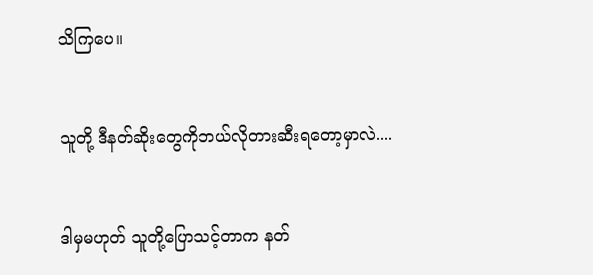သိကြပေ။


သူတို့ ဒီနတ်ဆိုးတွေကိုဘယ်လိုတားဆီးရတော့မှာလဲ....


ဒါမှမဟုတ် သူတို့ပြောသင့်တာက နတ်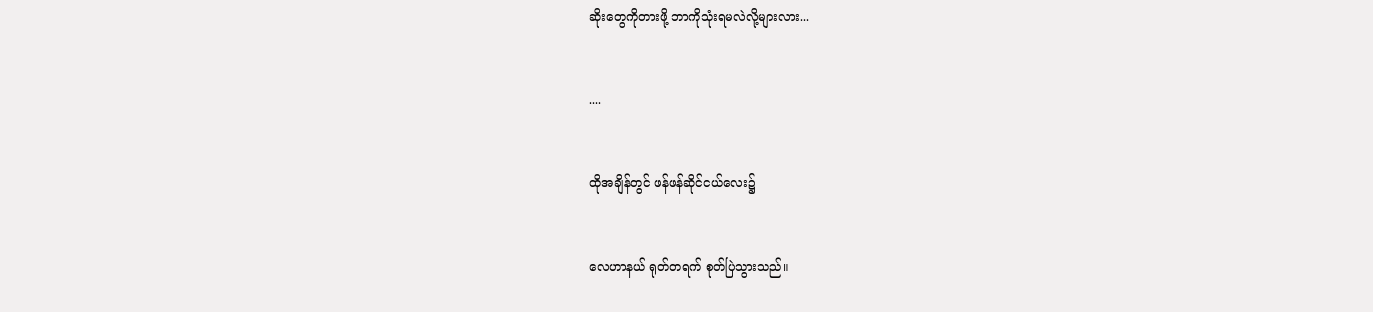ဆိုးတွေကိုတားဖို့ ဘာကိုသုံးရမလဲလို့များလား...


....


ထိုအချိန်တွင် ဖန်ဖန်ဆိုင်ငယ်လေး၌


လေဟာနယ် ရုတ်တရက် စုတ်ပြဲသွားသည်။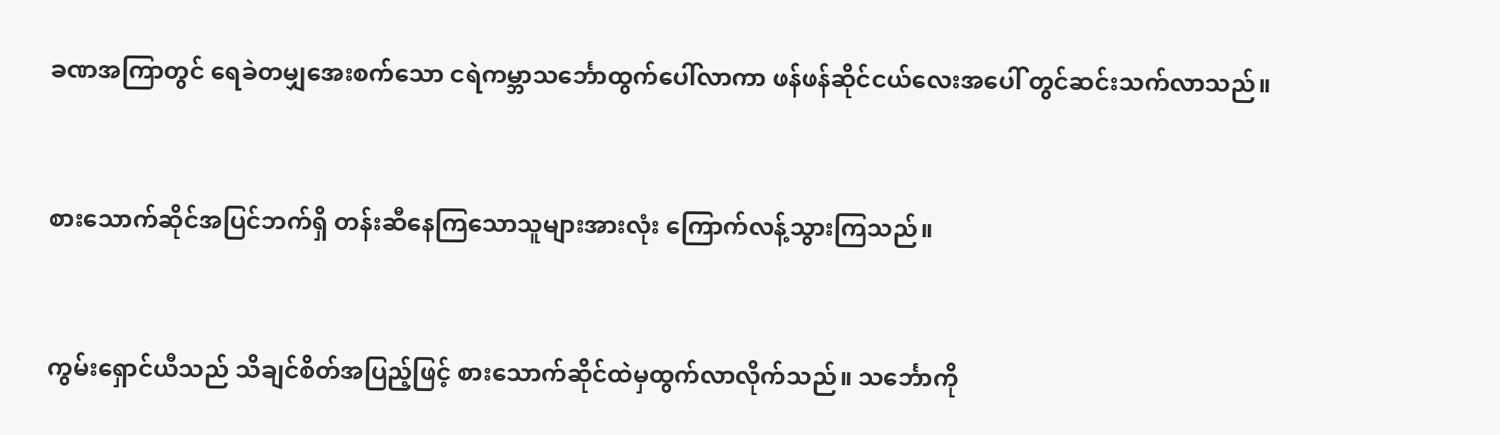ခဏအကြာတွင် ရေခဲတမျှအေးစက်သော ငရဲကမ္ဘာသင်္ဘောထွက်ပေါ်လာကာ ဖန်ဖန်ဆိုင်ငယ်လေးအပေါ် တွင်ဆင်းသက်လာသည်။


စားသောက်ဆိုင်အပြင်ဘက်ရှိ တန်းဆီနေကြသောသူများအားလုံး ကြောက်လန့်သွားကြသည်။


ကွမ်းရှောင်ယီသည် သိချင်စိတ်အပြည့်ဖြင့် စားသောက်ဆိုင်ထဲမှထွက်လာလိုက်သည်။ သင်္ဘောကို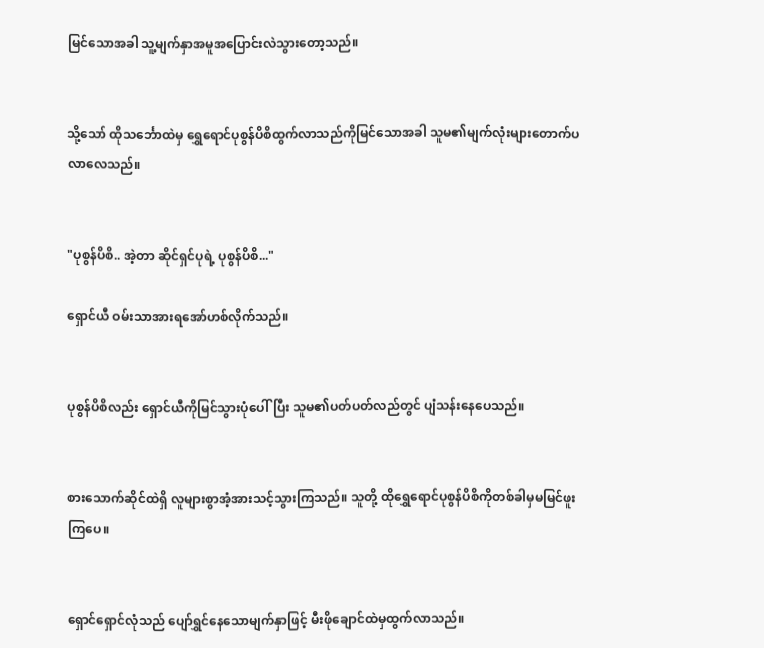မြင်သောအခါ သူ့မျက်နှာအမူအပြောင်းလဲသွားတော့သည်။


သို့သော် ထိုသင်္ဘောထဲမှ ရွှေရောင်ပုစွန်ပိစိထွက်လာသည်ကိုမြင်သောအခါ သူမ၏မျက်လုံးများတောက်ပလာလေသည်။


"ပုစွန်ပိစိ.. အဲ့တာ ဆိုင်ရှင်ပုရဲ့ ပုစွန်ပိစိ..."

ရှောင်ယီ ဝမ်းသာအားရအော်ဟစ်လိုက်သည်။


ပုစွန်ပိစိလည်း ရှောင်ယီကိုမြင်သွားပုံပေါ်ပြီး သူမ၏ပတ်ပတ်လည်တွင် ပျံသန်းနေပေသည်။


စားသောက်ဆိုင်ထဲရှိ လူများစွာအံ့အားသင့်သွားကြသည်။ သူတို့ ထိုရွှေရောင်ပုစွန်ပိစိကိုတစ်ခါမှမမြင်ဖူးကြပေ။


ရှောင်ရှောင်လုံသည် ပျော်ရွှင်နေသောမျက်နှာဖြင့် မီးဖိုချောင်ထဲမှထွက်လာသည်။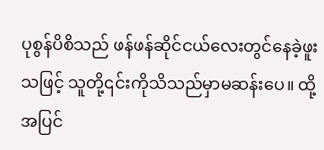ပုစွန်ပိစိသည် ဖန်ဖန်ဆိုင်ငယ်လေးတွင်နေခဲ့ဖူးသဖြင့် သူတို့၎င်းကိုသိသည်မှာမဆန်းပေ။ ထို့အပြင်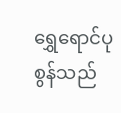ရွှေရောင်ပုစွန်သည်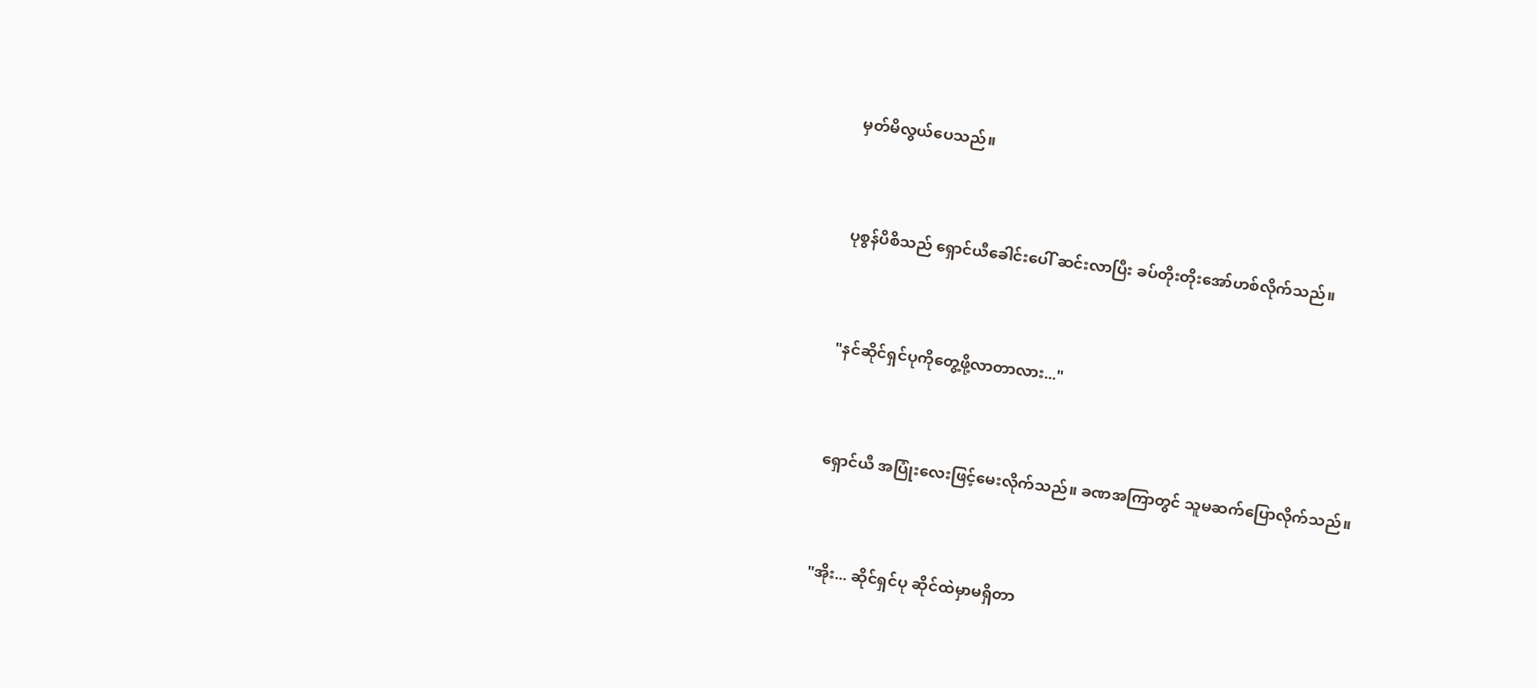မှတ်မိလွယ်ပေသည်။


ပုစွန်ပိစိသည် ရှောင်ယီခေါင်းပေါ် ဆင်းလာပြီး ခပ်တိုးတိုးအော်ဟစ်လိုက်သည်။


"နင်ဆိုင်ရှင်ပုကိုတွေ့ဖို့လာတာလား..."


ရှောင်ယီ အပြုံးလေးဖြင့်မေးလိုက်သည်။ ခဏအကြာတွင် သူမဆက်ပြောလိုက်သည်။


"အိုး... ဆိုင်ရှင်ပု ဆိုင်ထဲမှာမရှိတာ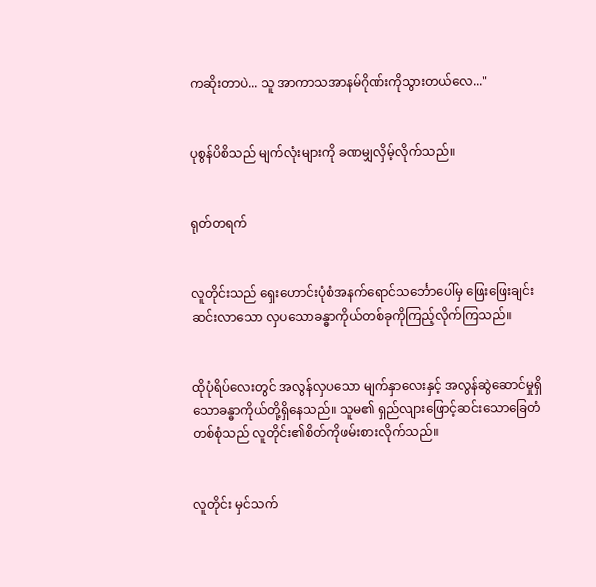ကဆိုးတာပဲ... သူ အာကာသအာနမ်ဂိုဏ်းကိုသွားတယ်လေ..."


ပုစွန်ပိစိသည် မျက်လုံးများကို ခဏမျှလှိမ့်လိုက်သည်။


ရုတ်တရက်


လူတိုင်းသည် ရှေးဟောင်းပုံစံအနက်ရောင်သင်္ဘောပေါ်မှ ဖြေးဖြေးချင်းဆင်းလာသော လှပသောခန္ဓာကိုယ်တစ်ခုကိုကြည့်လိုက်ကြသည်။


ထိုပုံရိပ်လေးတွင် အလွန်လှပသော မျက်နှာလေးနှင့် အလွန်ဆွဲဆောင်မှုရှိသောခန္ဓာကိုယ်တို့ရှိနေသည်။ သူမ၏ ရှည်လျားဖြောင့်ဆင်းသောခြေတံတစ်စုံသည် လူတိုင်း၏စိတ်ကိုဖမ်းစားလိုက်သည်။


လူတိုင်း မှင်သက်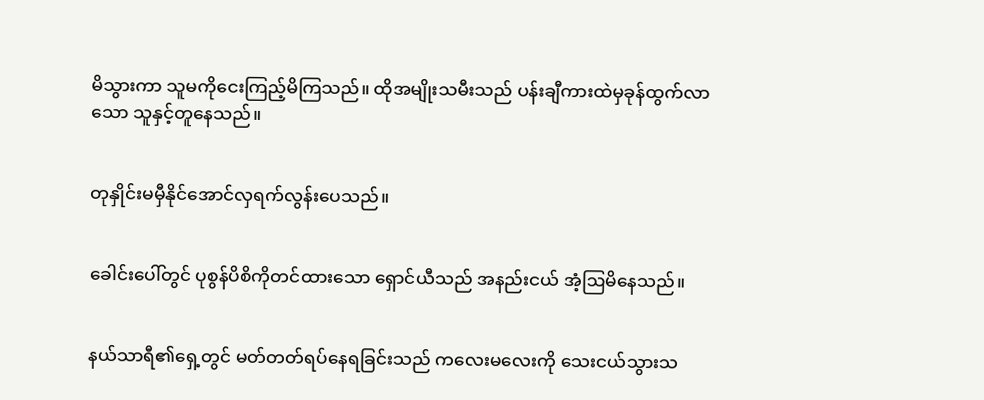မိသွားကာ သူမကိုငေးကြည့်မိကြသည်။ ထိုအမျိုးသမီးသည် ပန်းချီကားထဲမှခုန်ထွက်လာသော သူနှင့်တူနေသည်။


တုနှိုင်းမမှီနိုင်အောင်လှရက်လွန်းပေသည်။


ခေါင်းပေါ်တွင် ပုစွန်ပိစိကိုတင်ထားသော ရှောင်ယီသည် အနည်းငယ် အံ့ဩမိနေသည်။


နယ်သာရီ၏ရှေ့တွင် မတ်တတ်ရပ်နေရခြင်းသည် ကလေးမလေးကို သေးငယ်သွားသ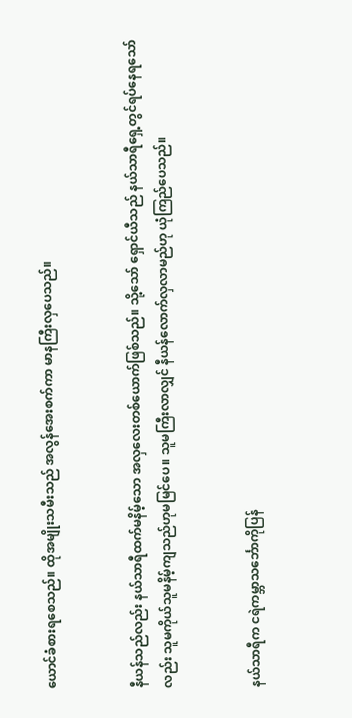ယောင်ခံစားရစေသည်။ ထိုအမျိုးသမီးသည် အလွန်အေးစက်ကာ မာနကြီးလှပေသည်။


နီယန်သည်လည်း နယ်သာရီထက်မနိမ့်သော အလှလေးတစ်ယောက်ဖြစ်သည်။ သို့သော် ရှောင်ယီသည် နယ်သာရီရှေ့တွင်ရပ်နေရသော်လည်း သူမကိုယ်သူမနိမ့်ကျသည်ဟုမမြင်ပေ။ သူမကြီးလာလျှင် နီယန်လောက်လှလာမည်ဟု ယုံကြည်ပေသည်။


နယ်သာရီက ငရဲကမ္ဘာသင်္ဘောကိုပြန်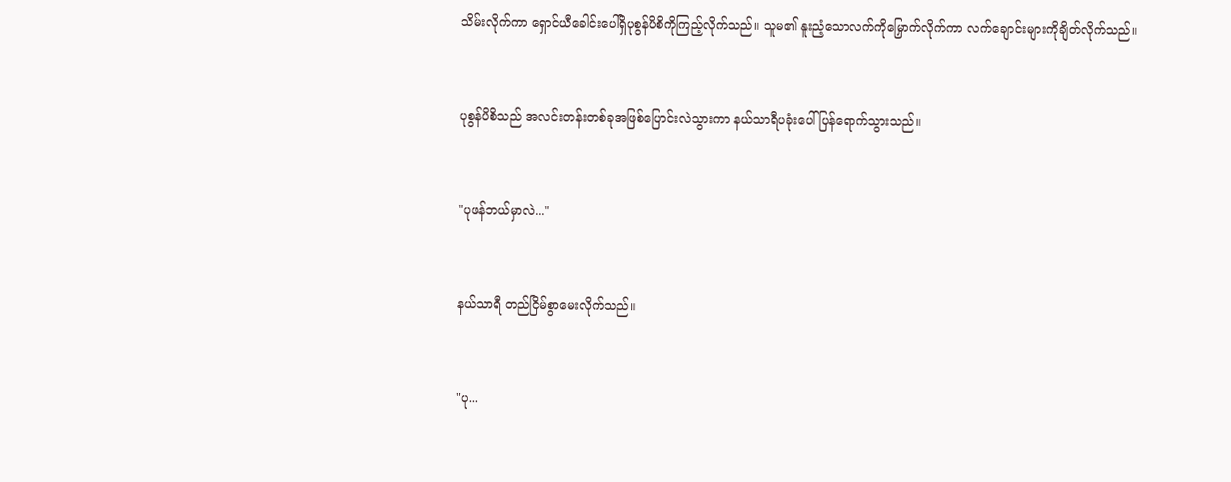သိမ်းလိုက်ကာ ရှောင်ယီခေါင်းပေါ်ရှိပုစွန်ပိစိကိုကြည့်လိုက်သည်။ သူမ၏ နူးညံ့သောလက်ကိုမြှောက်လိုက်ကာ လက်ချောင်းများကိုချိတ်လိုက်သည်။


ပုစွန်ပိစိသည် အလင်းတန်းတစ်ခုအဖြစ်ပြောင်းလဲသွားကာ နယ်သာရီပခုံးပေါ်ပြန်ရောက်သွားသည်။


"ပုဖန်ဘယ်မှာလဲ..."


နယ်သာရီ တည်ငြိမ်စွာမေးလိုက်သည်။


"ပု...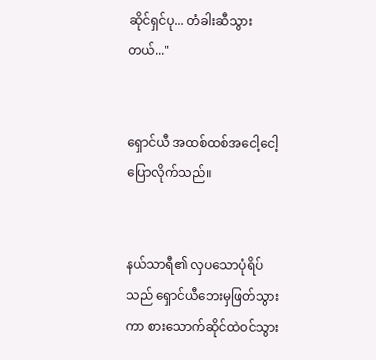ဆိုင်ရှင်ပု... တံခါးဆီသွားတယ်..."


ရှောင်ယီ အထစ်ထစ်အငေါ့ငေါ့ပြောလိုက်သည်။


နယ်သာရီ၏ လှပသောပုံရိပ်သည် ရှောင်ယီဘေးမှဖြတ်သွားကာ စားသောက်ဆိုင်ထဲဝင်သွား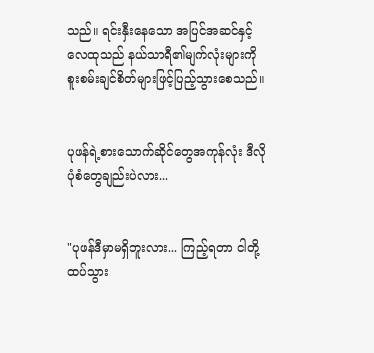သည်။ ရင်းနှီးနေသော အပြင်အဆင်နှင့်လေထုသည် နယ်သာရီ၏မျက်လုံးများကို စူးစမ်းချင်စိတ်များဖြင့်ပြည့်သွားစေသည်။


ပုဖန်ရဲ့စားသောက်ဆိုင်တွေအကုန်လုံး ဒီလိုပုံစံတွေချည်းပဲလား...


"ပုဖန်ဒီမှာမရှိဘူးလား... ကြည့်ရတာ ငါတို့ထပ်သွား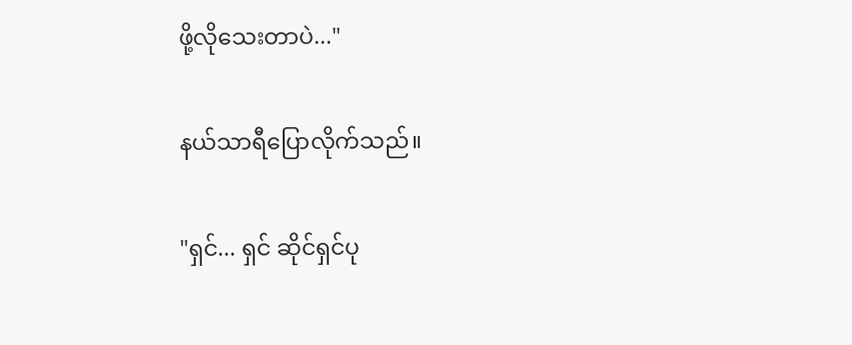ဖို့လိုသေးတာပဲ..."


နယ်သာရီပြောလိုက်သည်။


"ရှင်... ရှင် ဆိုင်ရှင်ပု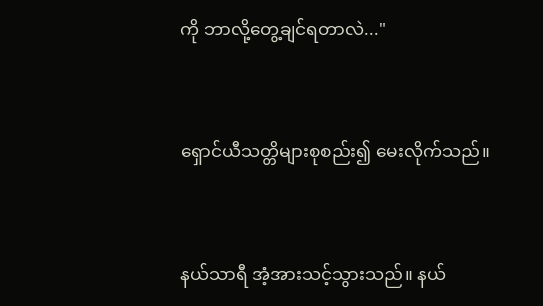ကို ဘာလို့တွေ့ချင်ရတာလဲ..."


ရှောင်ယီသတ္တိများစုစည်း၍ မေးလိုက်သည်။


နယ်သာရီ အံ့အားသင့်သွားသည်။ နယ်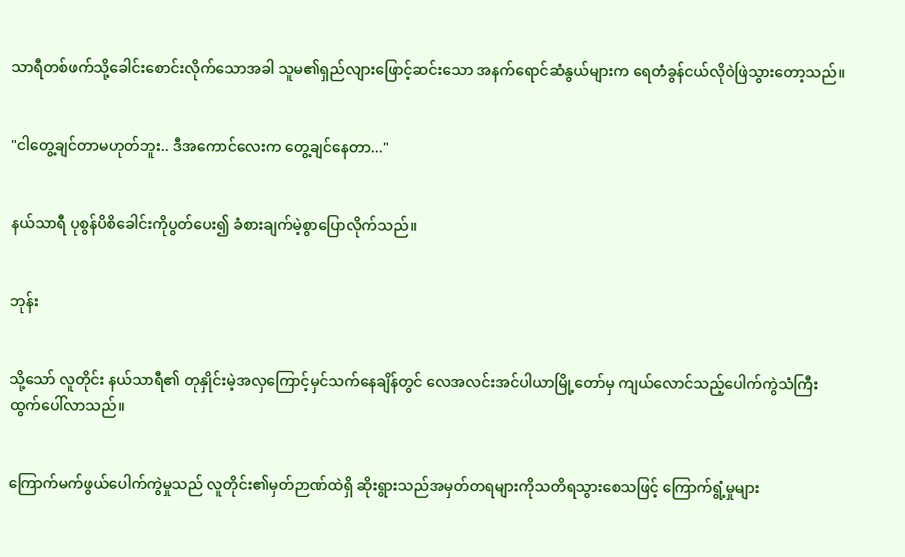သာရီတစ်ဖက်သို့ခေါင်းစောင်းလိုက်သောအခါ သူမ၏ရှည်လျားဖြောင့်ဆင်းသော အနက်ရောင်ဆံနွယ်များက ရေတံခွန်ငယ်လိုဝဲဖြဲသွားတော့သည်။


"ငါတွေ့ချင်တာမဟုတ်ဘူး.. ဒီအကောင်လေးက တွေ့ချင်နေတာ..."


နယ်သာရီ ပုစွန်ပိစိခေါင်းကိုပွတ်ပေး၍ ခံစားချက်မဲ့စွာပြောလိုက်သည်။


ဘုန်း


သို့သော် လူတိုင်း နယ်သာရီ၏ တုနှိုင်းမဲ့အလှကြောင့်မှင်သက်နေချိန်တွင် လေအလင်းအင်ပါယာမြို့တော်မှ ကျယ်လောင်သည့်ပေါက်ကွဲသံကြီးထွက်ပေါ်လာသည်။


ကြောက်မက်ဖွယ်ပေါက်ကွဲမှုသည် လူတိုင်း၏မှတ်ဉာဏ်ထဲရှိ ဆိုးရွားသည်အမှတ်တရများကိုသတိရသွားစေသဖြင့် ကြောက်ရွံ့မှုများ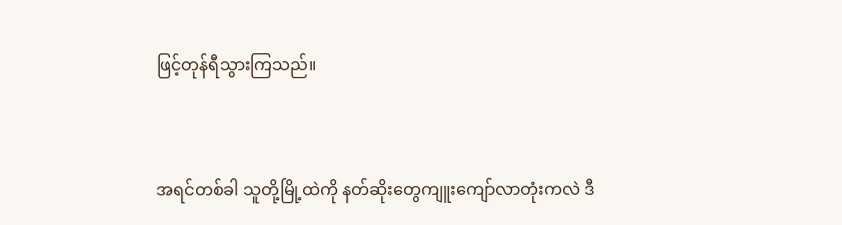ဖြင့်တုန်ရီသွားကြသည်။


အရင်တစ်ခါ သူတို့မြို့ထဲကို နတ်ဆိုးတွေကျူးကျော်လာတုံးကလဲ ဒီ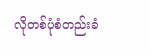လိုတစ်ပုံစံတည်းခံ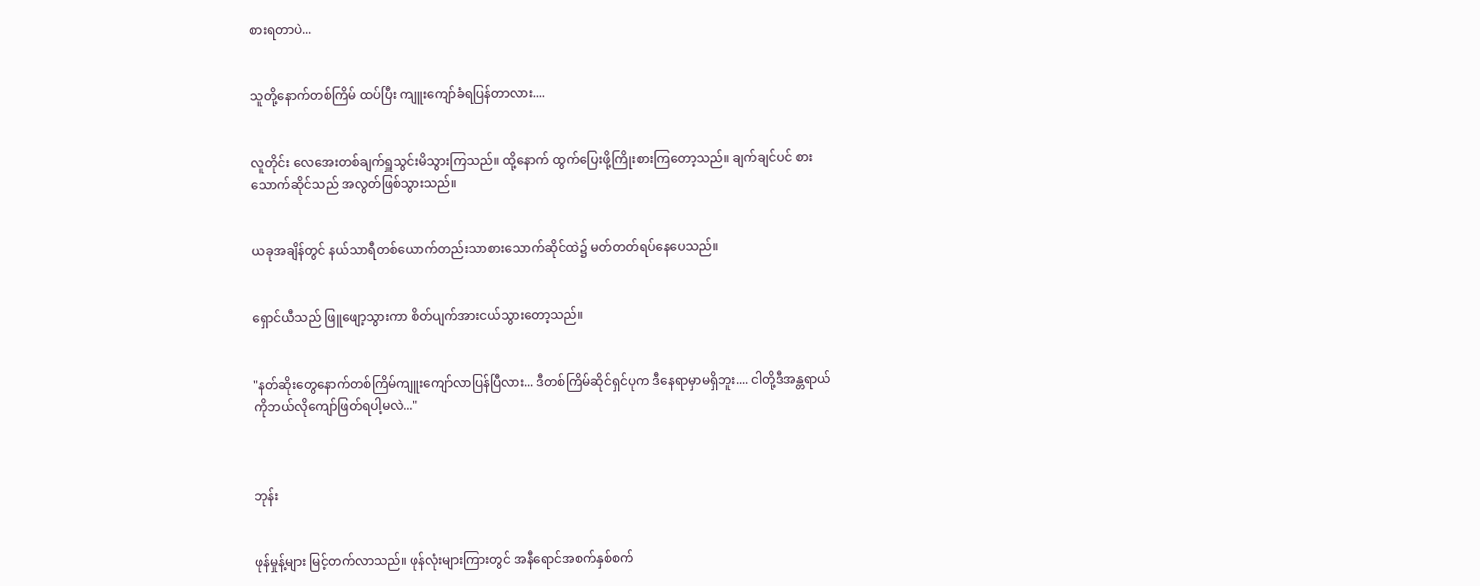စားရတာပဲ...


သူတို့နောက်တစ်ကြိမ် ထပ်ပြီး ကျူးကျော်ခံရပြန်တာလား....


လူတိုင်း လေအေးတစ်ချက်ရှူသွင်းမိသွားကြသည်။ ထို့နောက် ထွက်ပြေးဖို့ကြိုးစားကြတော့သည်။ ချက်ချင်ပင် စားသောက်ဆိုင်သည် အလွတ်ဖြစ်သွားသည်။


ယခုအချိန်တွင် နယ်သာရီတစ်ယောက်တည်းသာစားသောက်ဆိုင်ထဲ၌ မတ်တတ်ရပ်နေပေသည်။


ရှောင်ယီသည် ဖြူဖျော့သွားကာ စိတ်ပျက်အားငယ်သွားတော့သည်။


"နတ်ဆိုးတွေနောက်တစ်ကြိမ်ကျူးကျော်လာပြန်ပြီလား... ဒီတစ်ကြိမ်ဆိုင်ရှင်ပုက ဒီနေရာမှာမရှိဘူး.... ငါတို့ဒီအန္တရာယ်ကိုဘယ်လိုကျော်ဖြတ်ရပါ့မလဲ..."



ဘုန်း


ဖုန်မှုန့်များ မြင့်တက်လာသည်။ ဖုန်လုံးများကြားတွင် အနီရောင်အစက်နှစ်စက်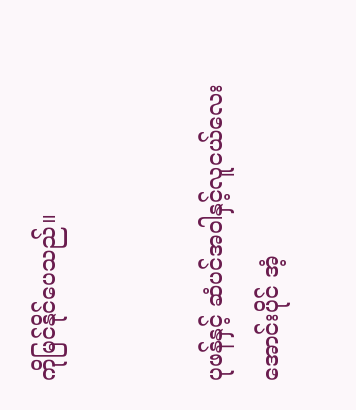ကိုမြင်နိုင်ပေသည်။


ပုဖန်နှင့် ဆံပင်အဝါနှင့်လူငယ်လေး အောင်းပိုင် အံ့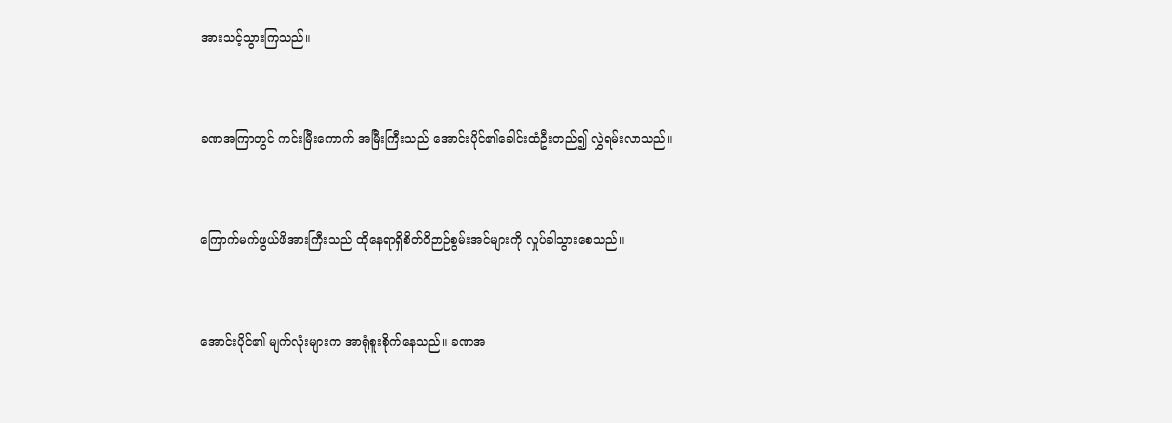အားသင့်သွားကြသည်။


ခဏအကြာတွင် ကင်းမြီးကောက် အမြီးကြီးသည် အောင်းပိုင်၏ခေါင်းထံဦးတည်၍ လွှဲရမ်းလာသည်။


ကြောက်မက်ဖွယ်ဖိအားကြီးသည် ထိုနေရာရှိစိတ်ဝိဉာဉ်စွမ်းအင်များကို လှုပ်ခါသွားစေသည်။


အောင်းပိုင်၏ မျက်လုံးများက အာရုံစူးစိုက်နေသည်။ ခဏအ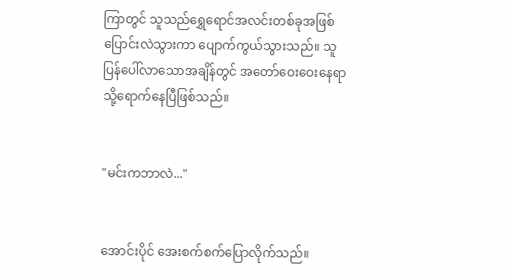ကြာတွင် သူသည်ရွှေရောင်အလင်းတစ်ခုအဖြစ်ပြောင်းလဲသွားကာ ပျောက်ကွယ်သွားသည်။ သူပြန်ပေါ်လာသောအချိန်တွင် အတော်ဝေးဝေးနေရာသို့ရောက်နေပြီဖြစ်သည်။


"မင်းကဘာလဲ..."


အောင်းပိုင် အေးစက်စက်ပြောလိုက်သည်။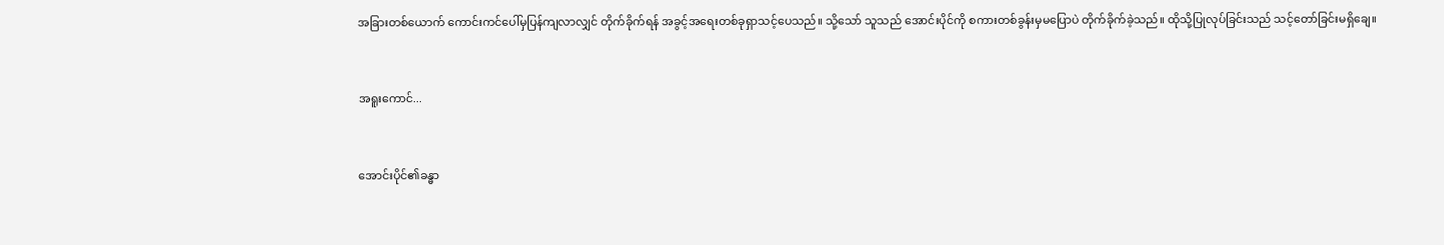အခြားတစ်ယောက် ကောင်းကင်ပေါ်မှပြန်ကျလာလျှင် တိုက်ခိုက်ရန် အခွင့်အရေးတစ်ခုရှာသင့်ပေသည်။ သို့သော် သူသည် အောင်းပိုင်ကို စကားတစ်ခွန်းမှမပြောပဲ တိုက်ခိုက်ခဲ့သည်။ ထိုသို့ပြုလုပ်ခြင်းသည် သင့်တော်ခြင်းမရှိချေ။


အရူးကောင်...


အောင်းပိုင်၏ခန္ဓာ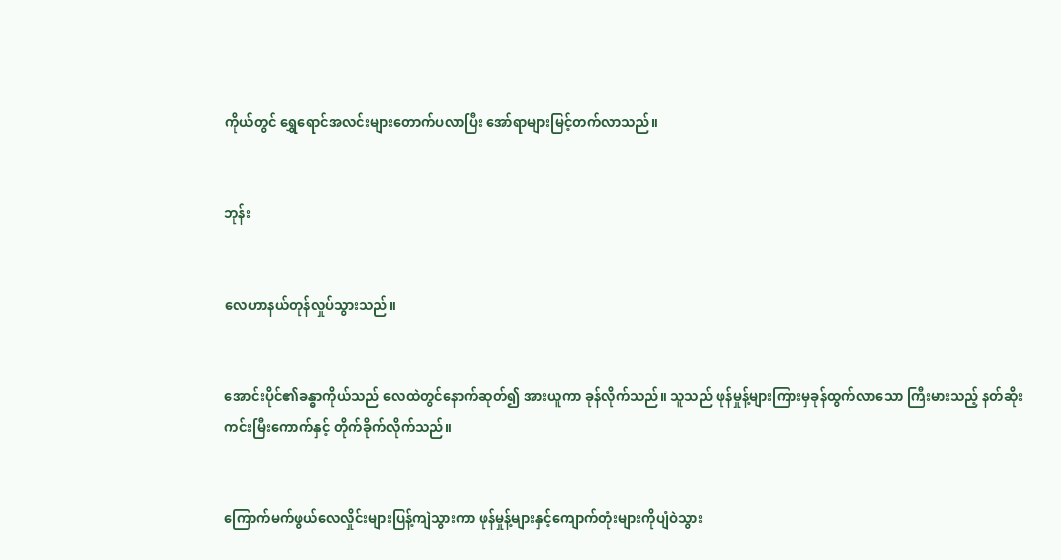ကိုယ်တွင် ရွှေရောင်အလင်းများတောက်ပလာပြီး အော်ရာများမြင့်တက်လာသည်။


ဘုန်း


လေဟာနယ်တုန်လှုပ်သွားသည်။


အောင်းပိုင်၏ခန္ဓာကိုယ်သည် လေထဲတွင်နောက်ဆုတ်၍ အားယူကာ ခုန်လိုက်သည်။ သူသည် ဖုန်မှုန့်များကြားမှခုန်ထွက်လာသော ကြီးမားသည့် နတ်ဆိုးကင်းမြီးကောက်နှင့် တိုက်ခိုက်လိုက်သည်။


ကြောက်မက်ဖွယ်လေလှိုင်းများပြန့်ကျဲသွားကာ ဖုန်မှုန့်များနှင့်ကျောက်တုံးများကိုပျံဝဲသွား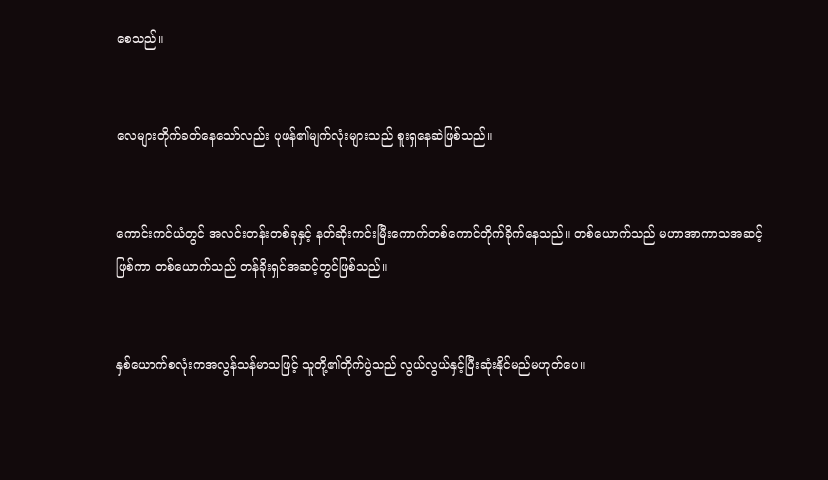စေသည်။


လေများတိုက်ခတ်နေသော်လည်း ပုဖန်၏မျက်လုံးများသည် စူးရှနေဆဲဖြစ်သည်။


ကောင်းကင်ယံတွင် အလင်းတန်းတစ်ခုနှင့် နတ်ဆိုးကင်းမြီးကောက်တစ်ကောင်တိုက်ခိုက်နေသည်။ တစ်ယောက်သည် မဟာအာကာသအဆင့်ဖြစ်ကာ တစ်ယောက်သည် တန်ခိုးရှင်အဆင့်တွင်ဖြစ်သည်။


နှစ်ယောက်စလုံးကအလွန်သန်မာသဖြင့် သူတို့၏တိုက်ပွဲသည် လွယ်လွယ်နှင့်ပြီးဆုံးနိုင်မည်မဟုတ်ပေ။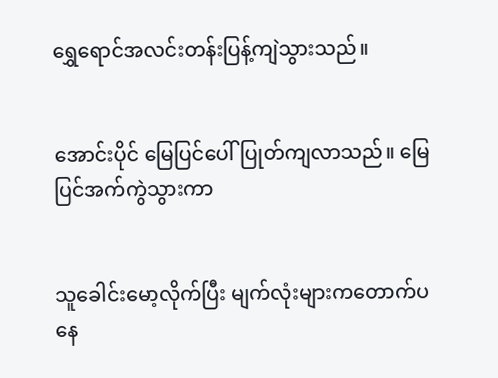ရွှေရောင်အလင်းတန်းပြန့်ကျဲသွားသည်။


အောင်းပိုင် မြေပြင်ပေါ်ပြုတ်ကျလာသည်။ မြေပြင်အက်ကွဲသွားကာ


သူခေါင်းမော့လိုက်ပြီး မျက်လုံးများကတောက်ပနေ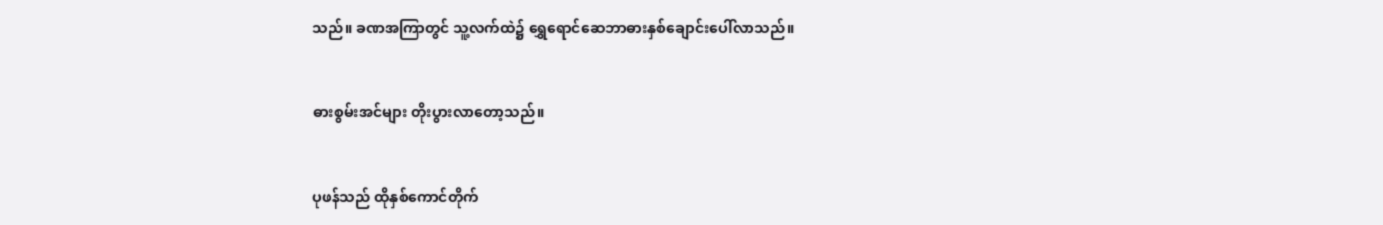သည်။ ခဏအကြာတွင် သူ့လက်ထဲ၌ ရွှေရောင်ဆေဘာဓားနှစ်ချောင်းပေါ်လာသည်။


ဓားစွမ်းအင်များ တိုးပွားလာတော့သည်။


ပုဖန်သည် ထိုနှစ်ကောင်တိုက်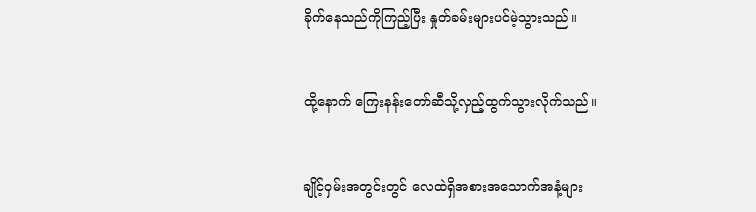ခိုက်နေသည်ကိုကြည့်ပြီး နှုတ်ခမ်းများပင်မဲ့သွားသည်။


ထို့နောက် ကြေးနန်းတော်ဆီသို့လှည့်ထွက်သွားလိုက်သည်။


ချိုင့်ဝှမ်းအတွင်းတွင် လေထဲရှိအစားအသောက်အနံ့များ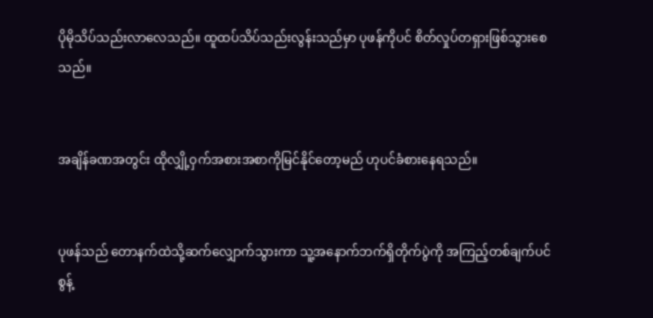ပိုမိုသိပ်သည်းလာလေသည်။ ထူထပ်သိပ်သည်းလွန်းသည်မှာ ပုဖန်ကိုပင် စိတ်လှုပ်တရှားဖြစ်သွားစေသည်။


အချိန်ခဏအတွင်း ထိုလျှို့ဝှက်အစားအစာကိုမြင်နိုင်တော့မည် ဟုပင်ခံစားနေရသည်။


ပုဖန်သည် တောနက်ထဲသို့ဆက်လျှောက်သွားကာ သူ့အနောက်ဘက်ရှိတိုက်ပွဲကို အကြည့်တစ်ချက်ပင်စွန့်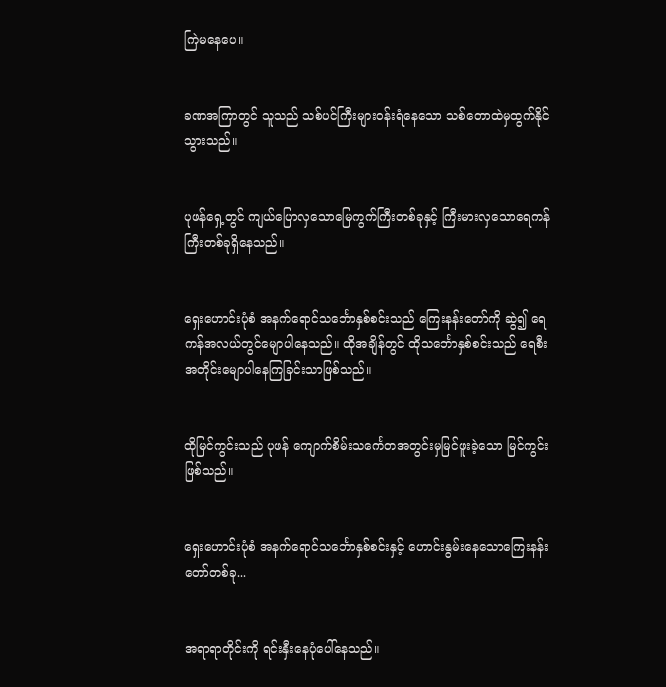ကြဲမနေပေ။


ခဏအကြာတွင် သူသည် သစ်ပင်ကြီးများဝန်းရံနေသော သစ်တောထဲမှထွက်နိုင်သွားသည်။


ပုဖန်ရှေ့တွင် ကျယ်ပြောလှသောမြေကွက်ကြီးတစ်ခုနှင့် ကြီးမားလှသောရေကန်ကြီးတစ်ခုရှိနေသည်။


ရှေးဟောင်းပုံစံ အနက်ရောင်သင်္ဘောနှစ်စင်းသည် ကြေးနန်းတော်ကို ဆွဲ၍ ရေကန်အလယ်တွင်မျောပါနေသည်။ ထိုအချိန်တွင် ထိုသင်္ဘောနှစ်စင်းသည် ရေစီးအတိုင်းမျောပါနေကြခြင်းသာဖြစ်သည်။


ထိုမြင်ကွင်းသည် ပုဖန် ကျောက်စိမ်းသင်္ကေတအတွင်းမှမြင်ဖူးခဲ့သော မြင်ကွင်းဖြစ်သည်။


ရှေးဟောင်းပုံစံ အနက်ရောင်သင်္ဘောနှစ်စင်းနှင့် ဟောင်းနွမ်းနေသောကြေးနန်းတော်တစ်ခု...


အရာရာတိုင်းကို ရင်းနှီးနေပုံပေါ်နေသည်။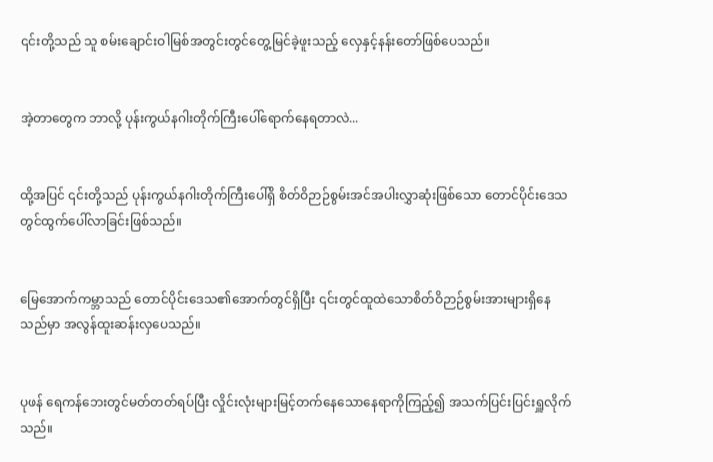၎င်းတို့သည် သူ စမ်းချောင်းဝါမြစ်အတွင်းတွင်တွေ့မြင်ခဲ့ဖူးသည့် လှေနှင့်နန်းတော်ဖြစ်ပေသည်။


အဲ့တာတွေက ဘာလို့ ပုန်းကွယ်နဂါးတိုက်ကြီးပေါ်ရောက်နေရတာလဲ...


ထို့အပြင် ၎င်းတို့သည် ပုန်းကွယ်နဂါးတိုက်ကြီးပေါ်ရှိ စိတ်ဝိဉာဉ်စွမ်းအင်အပါးလွှာဆုံးဖြစ်သော တောင်ပိုင်းဒေသတွင်ထွက်ပေါ်လာခြင်းဖြစ်သည်။


မြေအောက်ကမ္ဘာသည် တောင်ပိုင်းဒေသ၏အောက်တွင်ရှိပြီး ၎င်းတွင်ထူထဲသောစိတ်ဝိဉာဉ်စွမ်းအားများရှိနေသည်မှာ အလွန်ထူးဆန်းလှပေသည်။


ပုဖန် ရေကန်ဘေးတွင်မတ်တတ်ရပ်ပြီး လှိုင်းလုံးများမြင့်တက်နေသောနေရာကိုကြည့်၍ အသက်ပြင်းပြင်းရှူလိုက်သည်။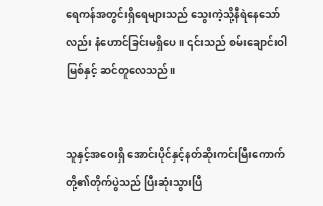ရေကန်အတွင်းရှိရေများသည် သွေးကဲ့သို့နီရဲနေသော်လည်း နံဟောင်ခြင်းမရှိပေ။ ၎င်းသည် စမ်းချောင်းဝါမြစ်နှင့် ဆင်တူလေသည်။


သူနှင့်အဝေးရှိ အောင်းပိုင်နှင့်နတ်ဆိုးကင်းမြီးကောက်တို့၏တိုက်ပွဲသည် ပြီးဆုံးသွားပြီ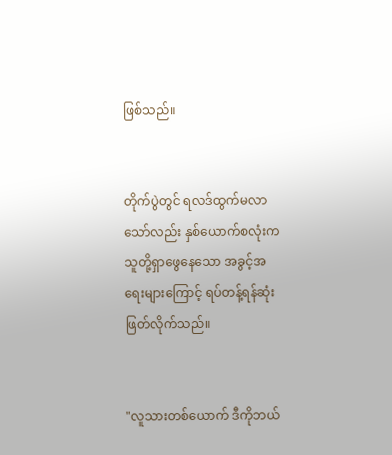ဖြစ်သည်။


တိုက်ပွဲတွင် ရလဒ်ထွက်မလာသော်လည်း နှစ်ယောက်စလုံးက သူတို့ရှာဖွေနေသော အခွင့်အရေးများကြောင့် ရပ်တန့်ရန်ဆုံးဖြတ်လိုက်သည်။


"လူသားတစ်ယောက် ဒီကိုဘယ်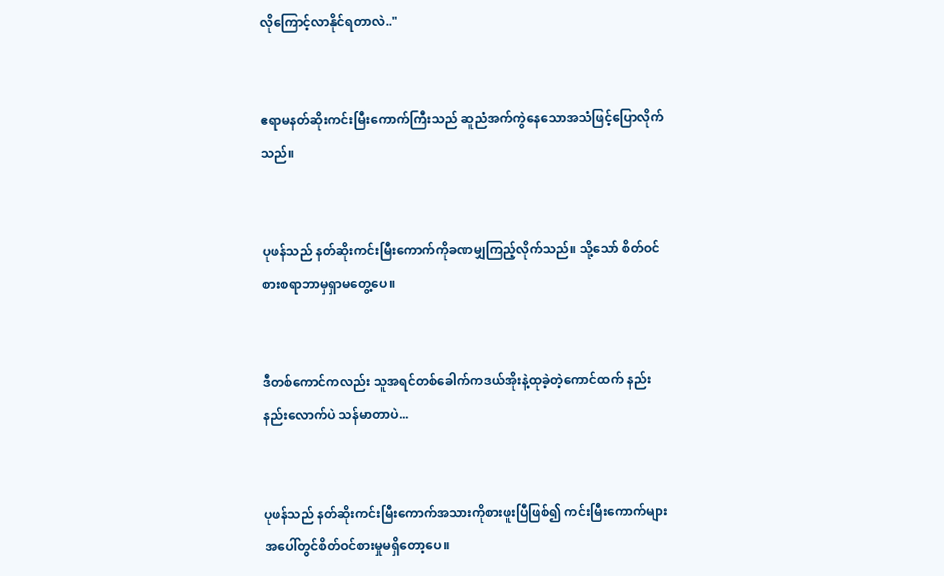လိုကြောင့်လာနိုင်ရတာလဲ.."


ဧရာမနတ်ဆိုးကင်းမြီးကောက်ကြီးသည် ဆူညံအက်ကွဲနေသောအသံဖြင့်ပြောလိုက်သည်။


ပုဖန်သည် နတ်ဆိုးကင်းမြီးကောက်ကိုခဏမျှကြည့်လိုက်သည်။ သို့သော် စိတ်ဝင်စားစရာဘာမှရှာမတွေ့ပေ။


ဒီတစ်ကောင်ကလည်း သူအရင်တစ်ခေါက်ကဒယ်အိုးနဲ့ထုခဲ့တဲ့ကောင်ထက် နည်းနည်းလောက်ပဲ သန်မာတာပဲ...


ပုဖန်သည် နတ်ဆိုးကင်းမြီးကောက်အသားကိုစားဖူးပြီဖြစ်၍ ကင်းမြီးကောက်များအပေါ်တွင်စိတ်ဝင်စားမှုမရှိတော့ပေ။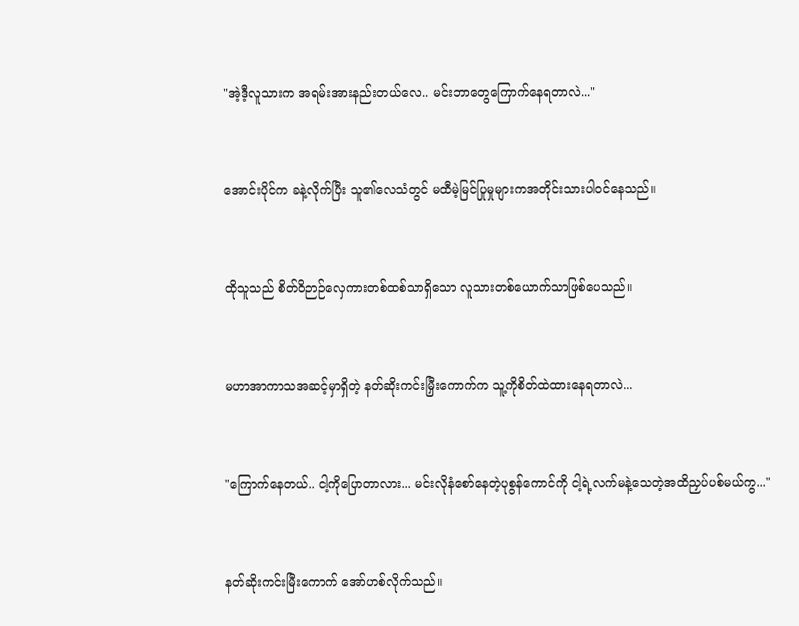"အဲ့ဒီ့လူသားက အရမ်းအားနည်းတယ်လေ.. မင်းဘာတွေကြောက်နေရတာလဲ..."


အောင်းပိုင်က ခနဲ့လိုက်ပြီး သူ၏လေသံတွင် မထီမဲ့မြင်ပြုမှုများကအတိုင်းသားပါဝင်နေသည်။


ထိုသူသည် စိတ်ဝိဉာဉ်လှေကားတစ်ထစ်သာရှိသော လူသားတစ်ယောက်သာဖြစ်ပေသည်။


မဟာအာကာသအဆင့်မှာရှိတဲ့ နတ်ဆိုးကင်းမြှီးကောက်က သူ့ကိုစိတ်ထဲထားနေရတာလဲ...


"ကြောက်နေတယ်.. ငါ့ကိုပြောတာလား... မင်းလိုနံစော်နေတဲ့ပုစွန်ကောင်ကို ငါ့ရဲ့လက်မနဲ့သေတဲ့အထိညှပ်ပစ်မယ်ကွ..."


နတ်ဆိုးကင်းမြီးကောက် အော်ဟစ်လိုက်သည်။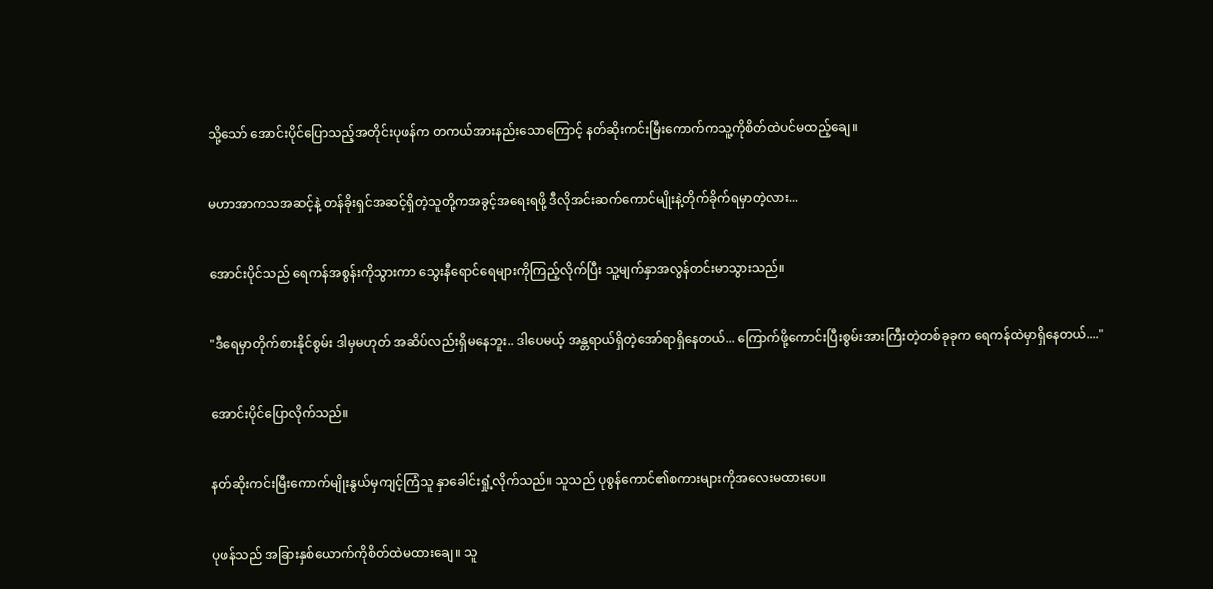သို့သော် အောင်းပိုင်ပြောသည့်အတိုင်းပုဖန်က တကယ်အားနည်းသောကြောင့် နတ်ဆိုးကင်းမြီးကောက်ကသူ့ကိုစိတ်ထဲပင်မထည့်ချေ။


မဟာအာကသအဆင့်နဲ့ တန်ခိုးရှင်အဆင့်ရှိတဲ့သူတို့ကအခွင့်အရေးရဖို့ ဒီလိုအင်းဆက်ကောင်မျိုးနဲ့တိုက်ခိုက်ရမှာတဲ့လား...


အောင်းပိုင်သည် ရေကန်အစွန်းကိုသွားကာ သွေးနီရောင်ရေများကိုကြည့်လိုက်ပြီး သူ့မျက်နှာအလွန်တင်းမာသွားသည်။


"ဒီရေမှာတိုက်စားနိုင်စွမ်း ဒါမှမဟုတ် အဆိပ်လည်းရှိမနေဘူး.. ဒါပေမယ့် အန္တရာယ်ရှိတဲ့အော်ရာရှိနေတယ်... ကြောက်ဖို့ကောင်းပြီးစွမ်းအားကြီးတဲ့တစ်ခုခုက ရေကန်ထဲမှာရှိနေတယ်...."


အောင်းပိုင်ပြောလိုက်သည်။


နတ်ဆိုးကင်းမြီးကောက်မျိုးနွယ်မှကျင့်ကြံသူ နှာခေါင်းရှုံ့လိုက်သည်။ သူသည် ပုစွန်ကောင်၏စကားများကိုအလေးမထားပေ။


ပုဖန်သည် အခြားနှစ်ယောက်ကိုစိတ်ထဲမထားချေ။ သူ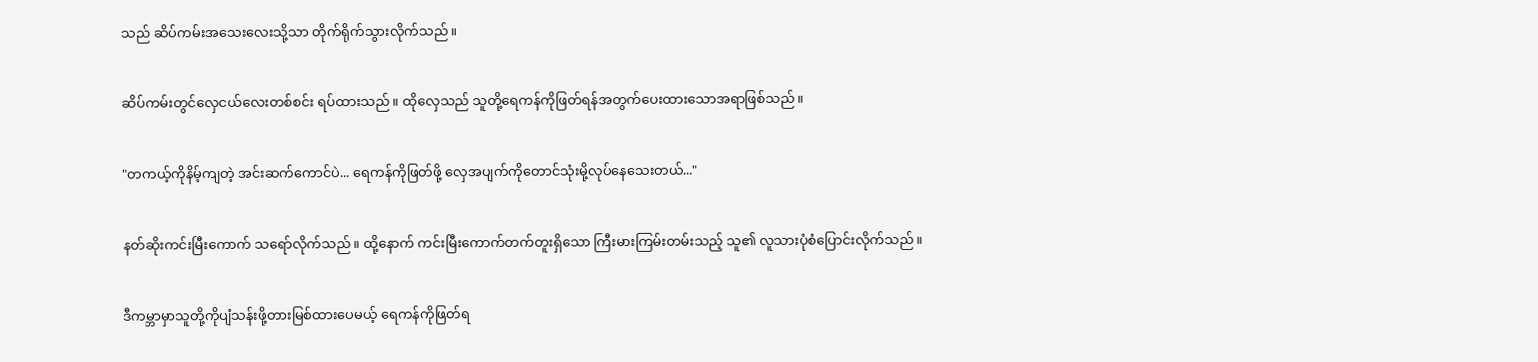သည် ဆိပ်ကမ်းအသေးလေးသို့သာ တိုက်ရိုက်သွားလိုက်သည်။


ဆိပ်ကမ်းတွင်လှေငယ်လေးတစ်စင်း ရပ်ထားသည်။ ထိုလှေသည် သူတို့ရေကန်ကိုဖြတ်ရန်အတွက်ပေးထားသောအရာဖြစ်သည်။


"တကယ့်ကိုနိမ့်ကျတဲ့ အင်းဆက်ကောင်ပဲ... ရေကန်ကိုဖြတ်ဖို့ လှေအပျက်ကိုတောင်သုံးမို့လုပ်နေသေးတယ်..."


နတ်ဆိုးကင်းမြီးကောက် သရော်လိုက်သည်။ ထို့နောက် ကင်းမြီးကောက်တက်တူးရှိသော ကြီးမားကြမ်းတမ်းသည့် သူ၏ လူသားပုံစံပြောင်းလိုက်သည်။


ဒီကမ္ဘာမှာသူတို့ကိုပျံသန်းဖို့တားမြစ်ထားပေမယ့် ရေကန်ကိုဖြတ်ရ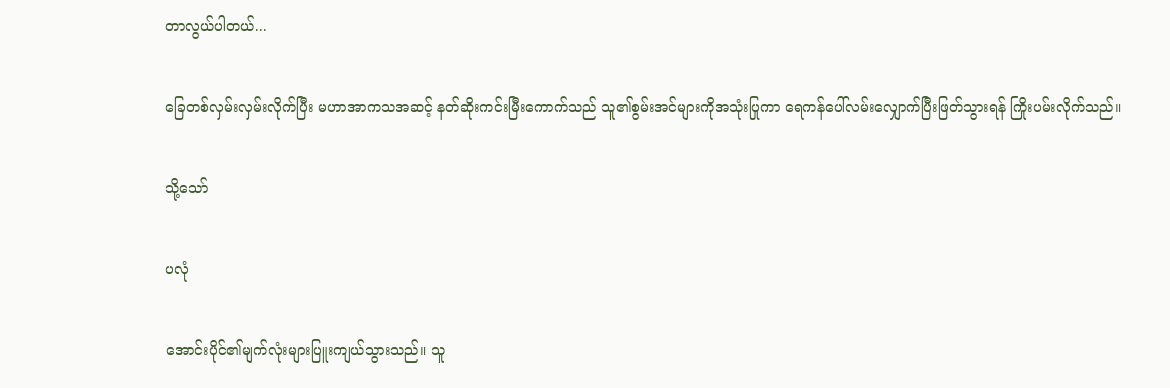တာလွယ်ပါတယ်...


ခြေတစ်လှမ်းလှမ်းလိုက်ပြီး မဟာအာကသအဆင့် နတ်ဆိုးကင်းမြီးကောက်သည် သူ၏စွမ်းအင်များကိုအသုံးပြုကာ ရေကန်ပေါ်လမ်းလျှောက်ပြီးဖြတ်သွားရန် ကြိုးပမ်းလိုက်သည်။


သို့သော်


ပလုံ


အောင်းပိုင်၏မျက်လုံးများပြူးကျယ်သွားသည်။ သူ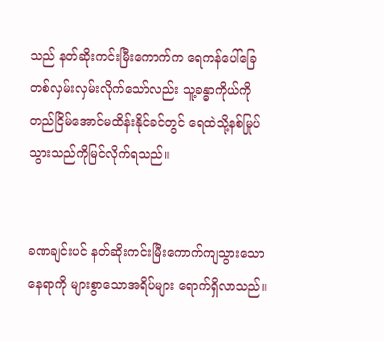သည် နတ်ဆိုးကင်းမြီးကောက်က ရေကန်ပေါ်ခြေတစ်လှမ်းလှမ်းလိုက်သော်လည်း သူ့ခန္ဓာကိုယ်ကိုတည်ငြိမ်အောင်မထိန်းနိုင်ခင်တွင် ရေထဲသို့နစ်မြုပ်သွားသည်ကိုမြင်လိုက်ရသည်။


ခဏချင်းပင် နတ်ဆိုးကင်းမြီးကောက်ကျသွားသောနေရာကို များစွာသောအရိပ်များ ရောက်ရှိလာသည်။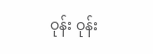ဝုန်း ဝုန်း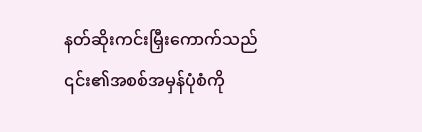နတ်ဆိုးကင်းမြှီးကောက်သည် ၎င်း၏အစစ်အမှန်ပုံစံကို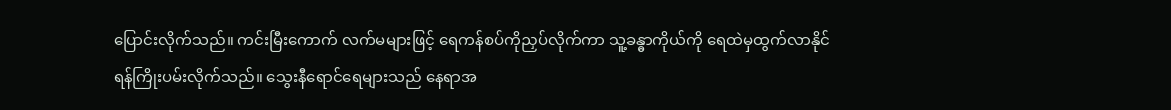ပြောင်းလိုက်သည်။ ကင်းမြီးကောက် လက်မများဖြင့် ရေကန်စပ်ကိုညှပ်လိုက်ကာ သူ့ခန္ဓာကိုယ်ကို ရေထဲမှထွက်လာနိုင်ရန်ကြိုးပမ်းလိုက်သည်။ သွေးနီရောင်ရေများသည် နေရာအ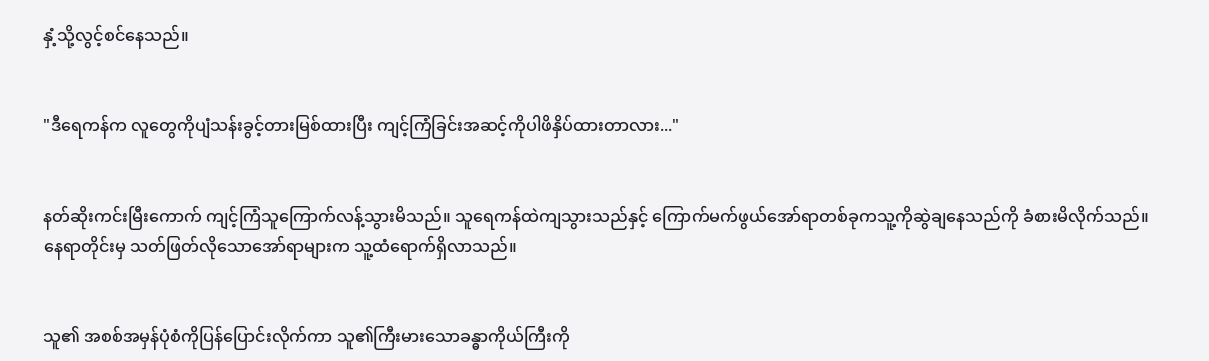နှံ့သို့လွင့်စင်နေသည်။


"ဒီရေကန်က လူတွေကိုပျံသန်းခွင့်တားမြစ်ထားပြီး ကျင့်ကြံခြင်းအဆင့်ကိုပါဖိနှိပ်ထားတာလား..."


နတ်ဆိုးကင်းမြီးကောက် ကျင့်ကြံသူကြောက်လန့်သွားမိသည်။ သူရေကန်ထဲကျသွားသည်နှင့် ကြောက်မက်ဖွယ်အော်ရာတစ်ခုကသူ့ကိုဆွဲချနေသည်ကို ခံစားမိလိုက်သည်။ နေရာတိုင်းမှ သတ်ဖြတ်လိုသောအော်ရာများက သူ့ထံရောက်ရှိလာသည်။


သူ၏ အစစ်အမှန်ပုံစံကိုပြန်ပြောင်းလိုက်ကာ သူ၏ကြီးမားသောခန္ဓာကိုယ်ကြီးကို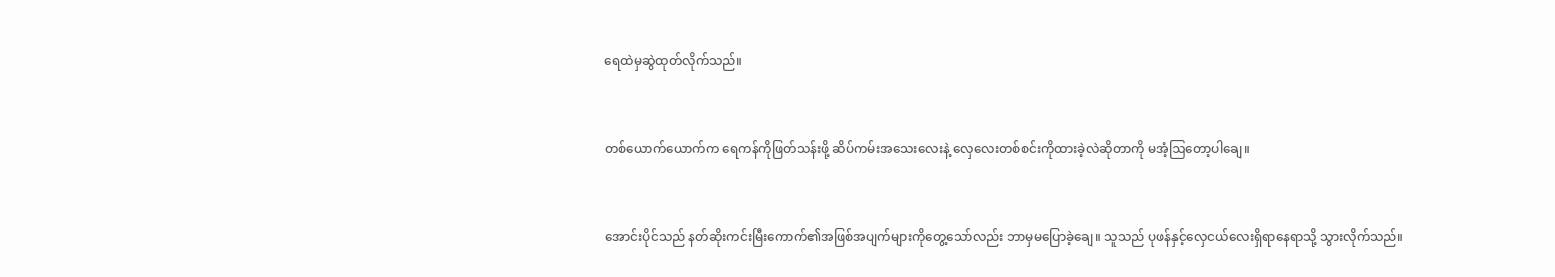ရေထဲမှဆွဲထုတ်လိုက်သည်။


တစ်ယောက်ယောက်က ရေကန်ကိုဖြတ်သန်းဖို့ ဆိပ်ကမ်းအသေးလေးနဲ့ လှေလေးတစ်စင်းကိုထားခဲ့လဲဆိုတာကို မအံ့ဩတော့ပါချေ။


အောင်းပိုင်သည် နတ်ဆိုးကင်းမြီးကောက်၏အဖြစ်အပျက်များကိုတွေ့သော်လည်း ဘာမှမပြောခဲ့ချေ။ သူသည် ပုဖန်နှင့်လှေငယ်လေးရှိရာနေရာသို့ သွားလိုက်သည်။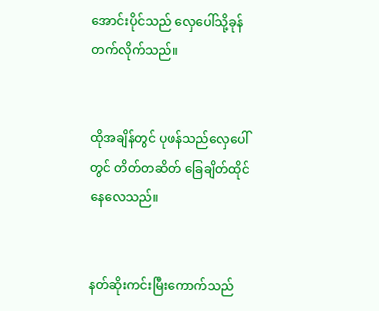အောင်းပိုင်သည် လှေပေါ်သို့ခုန်တက်လိုက်သည်။


ထိုအချိန်တွင် ပုဖန်သည်လှေပေါ်တွင် တိတ်တဆိတ် ခြေချိတ်ထိုင်နေလေသည်။


နတ်ဆိုးကင်းမြီးကောက်သည်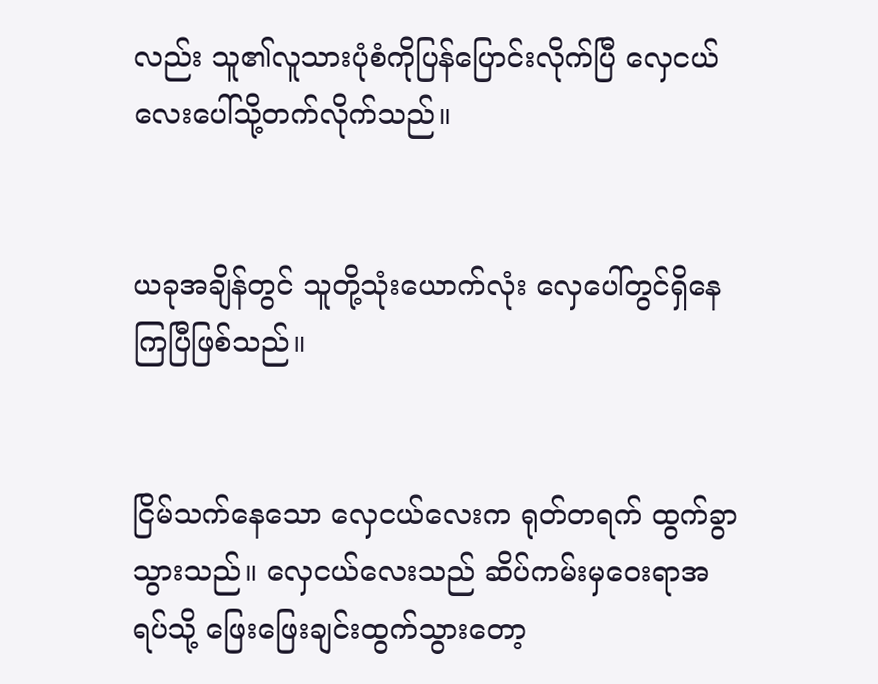လည်း သူ၏လူသားပုံစံကိုပြန်ပြောင်းလိုက်ပြီ လှေငယ်လေးပေါ်သို့တက်လိုက်သည်။


ယခုအချိန်တွင် သူတို့သုံးယောက်လုံး လှေပေါ်တွင်ရှိနေကြပြီဖြစ်သည်။


ငြိမ်သက်နေသော လှေငယ်လေးက ရုတ်တရက် ထွက်ခွာသွားသည်။ လှေငယ်လေးသည် ဆိပ်ကမ်းမှဝေးရာအရပ်သို့ ဖြေးဖြေးချင်းထွက်သွားတော့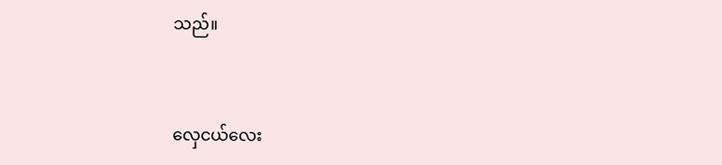သည်။


လှေငယ်လေး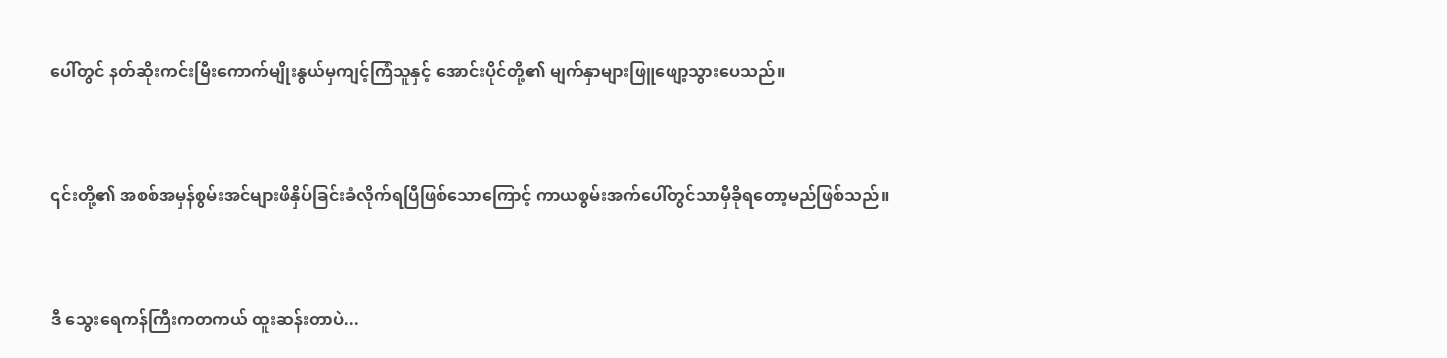ပေါ်တွင် နတ်ဆိုးကင်းမြီးကောက်မျိုးနွယ်မှကျင့်ကြံသူနှင့် အောင်းပိုင်တို့၏ မျက်နှာများဖြူဖျော့သွားပေသည်။


၎င်းတို့၏ အစစ်အမှန်စွမ်းအင်များဖိနှိပ်ခြင်းခံလိုက်ရပြီဖြစ်သောကြောင့် ကာယစွမ်းအက်ပေါ်တွင်သာမှီခိုရတော့မည်ဖြစ်သည်။


ဒီ သွေးရေကန်ကြီးကတကယ် ထူးဆန်းတာပဲ...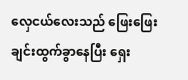လှေငယ်လေးသည် ဖြေးဖြေးချင်းထွက်ခွာနေပြီး ရှေး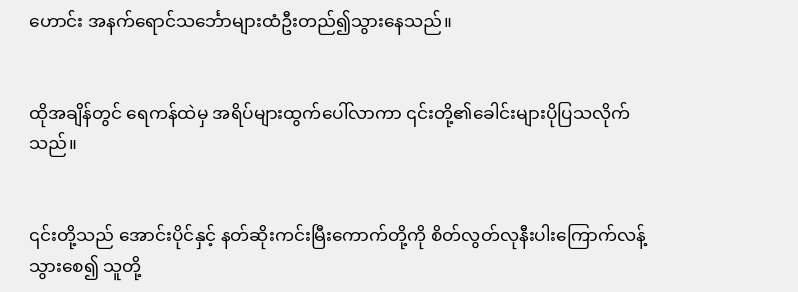ဟောင်း အနက်ရောင်သင်္ဘောများထံဦးတည်၍သွားနေသည်။


ထိုအချိန်တွင် ရေကန်ထဲမှ အရိပ်များထွက်ပေါ်လာကာ ၎င်းတို့၏ခေါင်းများပိုပြသလိုက်သည်။


၎င်းတို့သည် အောင်းပိုင်နှင့် နတ်ဆိုးကင်းမြီးကောက်တို့ကို စိတ်လွတ်လုနီးပါးကြောက်လန့်သွားစေ၍ သူတို့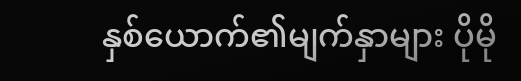နှစ်ယောက်၏မျက်နှာများ ပိုမို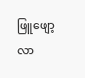ဖြူဖျော့လာ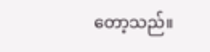တော့သည်။